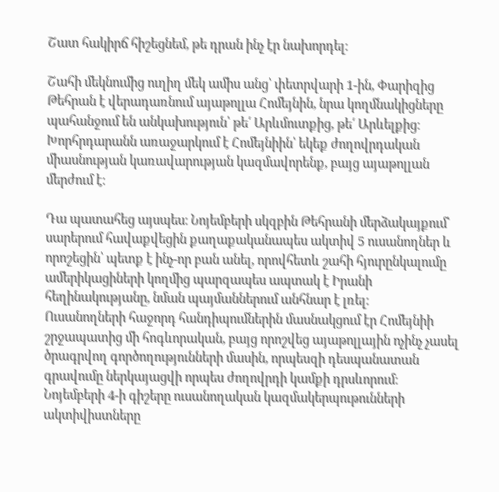Շատ հակիրճ հիշեցնեմ, թե դրան ինչ էր նախորդել։

Շահի մեկնումից ուղիղ մեկ ամիս անց՝ փետրվարի 1-ին, Փարիզից Թեհրան է վերադառնում այաթոլլա Հոմեյնին, նրա կողմնակիցները պահանջում են անկախություն՝ թե՛ Արևմուտքից, թե՛ Արևելքից։ Խորհրդարանն առաջարկում է Հոմեյնիին՝ եկեք ժողովրդական միասնության կառավարության կազմավորենք, բայց այաթոլլան մերժում է։

Դա պատահեց այսպես։ Նոյեմբերի սկզբին Թեհրանի մերձակայքում՝ սարերում հավաքվեցին քաղաքականապես ակտիվ 5 ուսանողներ և որոշեցին՝ պետք է ինչ-որ բան անել, որովհետև շահի հյուրընկալումը ամերիկացիների կողմից պարզապես ապտակ է Իրանի հեղինակությանը, նման պայմաններում անհնար է լռել։
Ուսանողների հաջորդ հանդիպումներին մասնակցում էր Հոմեյնիի շրջապատից մի հոգևորական, բայց որոշվեց այաթոլլային ոչինչ չասել ծրագրվող գործողությունների մասին, որպեսզի դեսպանատան գրավումը ներկայացվի որպես ժողովրդի կամքի դրսևորում։
Նոյեմբերի 4-ի գիշերը ուսանողական կազմակերպութունների ակտիվիստները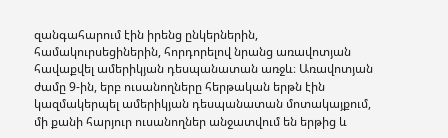զանգահարում էին իրենց ընկերներին, համակուրսեցիներին, հորդորելով նրանց առավոտյան հավաքվել ամերիկյան դեսպանատան առջև։ Առավոտյան ժամը 9-ին, երբ ուսանողները հերթական երթն էին կազմակերպել ամերիկյան դեսպանատան մոտակայքում, մի քանի հարյուր ուսանողներ անջատվում են երթից և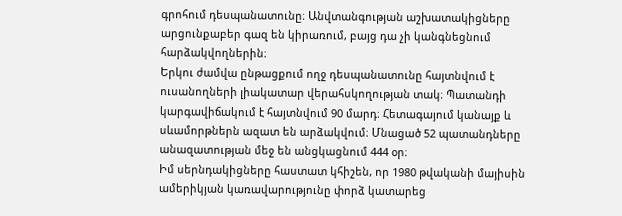գրոհում դեսպանատունը։ Անվտանգության աշխատակիցները արցունքաբեր գազ են կիրառում, բայց դա չի կանգնեցնում հարձակվողներին։
Երկու ժամվա ընթացքում ողջ դեսպանատունը հայտնվում է ուսանողների լիակատար վերահսկողության տակ։ Պատանդի կարգավիճակում է հայտնվում 90 մարդ։ Հետագայում կանայք և սևամորթներն ազատ են արձակվում։ Մնացած 52 պատանդները անազատության մեջ են անցկացնում 444 օր։
Իմ սերնդակիցները հաստատ կհիշեն, որ 1980 թվականի մայիսին ամերիկյան կառավարությունը փորձ կատարեց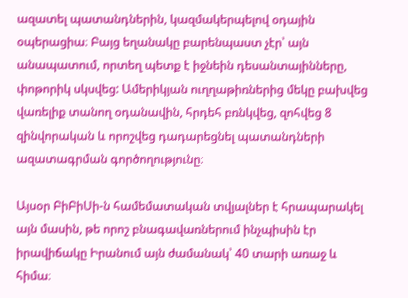ազատել պատանդներին, կազմակերպելով օդային օպերացիա։ Բայց եղանակը բարենպաստ չէր՝ այն անապատում, որտեղ պետք է իջնեին դեսանտայինները, փոթորիկ սկսվեց: Ամերիկյան ուղղաթիռներից մեկը բախվեց վառելիք տանող օդանավին, հրդեհ բռնկվեց, զոհվեց 8 զինվորական և որոշվեց դադարեցնել պատանդների ազատագրման գործողությունը։

Այսօր ԲիԲիՍի-ն համեմատական տվյալներ է հրապարակել այն մասին, թե որոշ բնագավառներում ինչպիսին էր իրավիճակը Իրանում այն ժամանակ՝ 40 տարի առաջ և հիմա։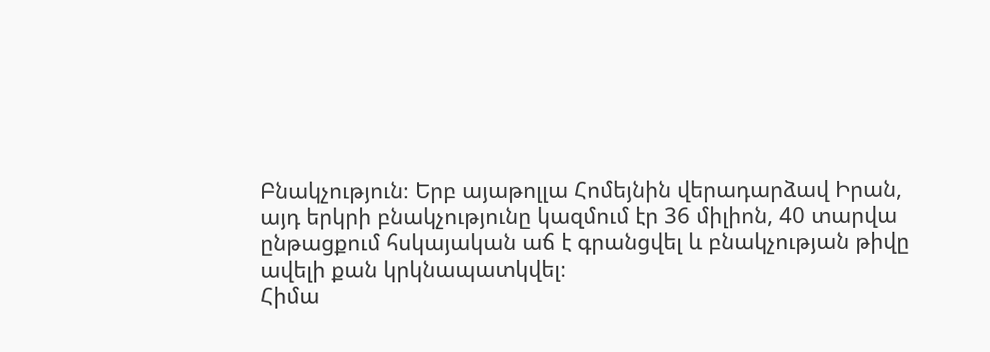Բնակչություն։ Երբ այաթոլլա Հոմեյնին վերադարձավ Իրան, այդ երկրի բնակչությունը կազմում էր 36 միլիոն, 40 տարվա ընթացքում հսկայական աճ է գրանցվել և բնակչության թիվը ավելի քան կրկնապատկվել։
Հիմա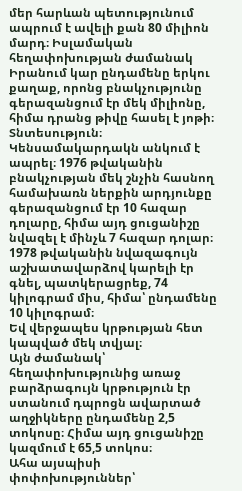մեր հարևան պետությունում ապրում է ավելի քան 80 միլիոն մարդ։ Իսլամական հեղափոխության ժամանակ Իրանում կար ընդամենը երկու քաղաք, որոնց բնակչությունը գերազանցում էր մեկ միլիոնը, հիմա դրանց թիվը հասել է յոթի։
Տնտեսություն։ Կենսամակարդակն անկում է ապրել։ 1976 թվականին բնակչության մեկ շնչին հասնող համախառն ներքին արդյունքը գերազանցում էր 10 հազար դոլարը, հիմա այդ ցուցանիշը նվազել է մինչև 7 հազար դոլար։ 1978 թվականին նվազագույն աշխատավարձով կարելի էր գնել, պատկերացրեք, 74 կիլոգրամ միս, հիմա՝ ընդամենը 10 կիլոգրամ։
Եվ վերջապես կրթության հետ կապված մեկ տվյալ։
Այն ժամանակ՝ հեղափոխությունից առաջ բարձրագույն կրթություն էր ստանում դպրոցն ավարտած աղջիկները ընդամենը 2,5 տոկոսը։ Հիմա այդ ցուցանիշը կազմում է 65,5 տոկոս։
Ահա այսպիսի փոփոխություններ՝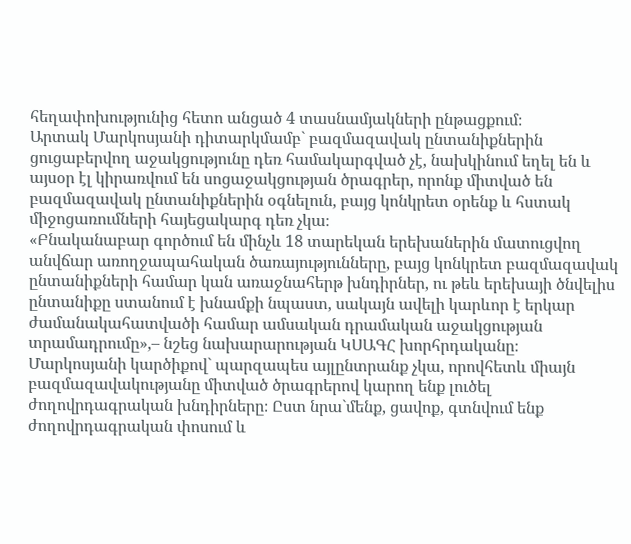հեղափոխությունից հետո անցած 4 տասնամյակների ընթացքում։
Արտակ Մարկոսյանի դիտարկմամբ` բազմազավակ ընտանիքներին ցուցաբերվող աջակցությունը դեռ համակարգված չէ, նախկինում եղել են և այսօր էլ կիրառվում են սոցաջակցության ծրագրեր, որոնք միտված են բազմազավակ ընտանիքներին օգնելուն, բայց կոնկրետ օրենք և հստակ միջոցառումների հայեցակարգ դեռ չկա։
«Բնականաբար գործում են մինչև 18 տարեկան երեխաներին մատուցվող անվճար առողջապահական ծառայությունները, բայց կոնկրետ բազմազավակ ընտանիքների համար կան առաջնահերթ խնդիրներ, ու թեև երեխայի ծնվելիս ընտանիքը ստանում է խնամքի նպաստ, սակայն ավելի կարևոր է երկար ժամանակահատվածի համար ամսական դրամական աջակցության տրամադրումը»,– նշեց նախարարության ԿՍԱԳՀ խորհրդականը։
Մարկոսյանի կարծիքով` պարզապես այլընտրանք չկա, որովհետև միայն բազմազավակությանը միտված ծրագրերով կարող ենք լուծել ժողովրդագրական խնդիրները։ Ըստ նրա`մենք, ցավոք, գտնվում ենք ժողովրդագրական փոսում և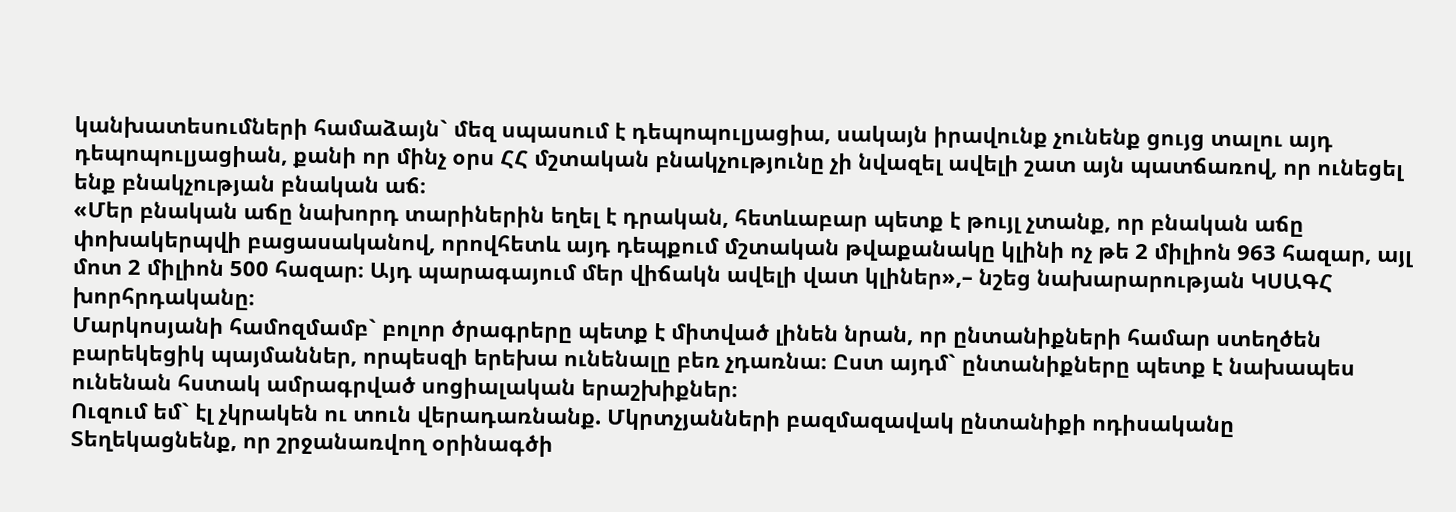կանխատեսումների համաձայն` մեզ սպասում է դեպոպուլյացիա, սակայն իրավունք չունենք ցույց տալու այդ դեպոպուլյացիան, քանի որ մինչ օրս ՀՀ մշտական բնակչությունը չի նվազել ավելի շատ այն պատճառով, որ ունեցել ենք բնակչության բնական աճ։
«Մեր բնական աճը նախորդ տարիներին եղել է դրական, հետևաբար պետք է թույլ չտանք, որ բնական աճը փոխակերպվի բացասականով, որովհետև այդ դեպքում մշտական թվաքանակը կլինի ոչ թե 2 միլիոն 963 հազար, այլ մոտ 2 միլիոն 500 հազար։ Այդ պարագայում մեր վիճակն ավելի վատ կլիներ»,– նշեց նախարարության ԿՍԱԳՀ խորհրդականը։
Մարկոսյանի համոզմամբ` բոլոր ծրագրերը պետք է միտված լինեն նրան, որ ընտանիքների համար ստեղծեն բարեկեցիկ պայմաններ, որպեսզի երեխա ունենալը բեռ չդառնա։ Ըստ այդմ` ընտանիքները պետք է նախապես ունենան հստակ ամրագրված սոցիալական երաշխիքներ։
Ուզում եմ` էլ չկրակեն ու տուն վերադառնանք. Մկրտչյանների բազմազավակ ընտանիքի ոդիսականը
Տեղեկացնենք, որ շրջանառվող օրինագծի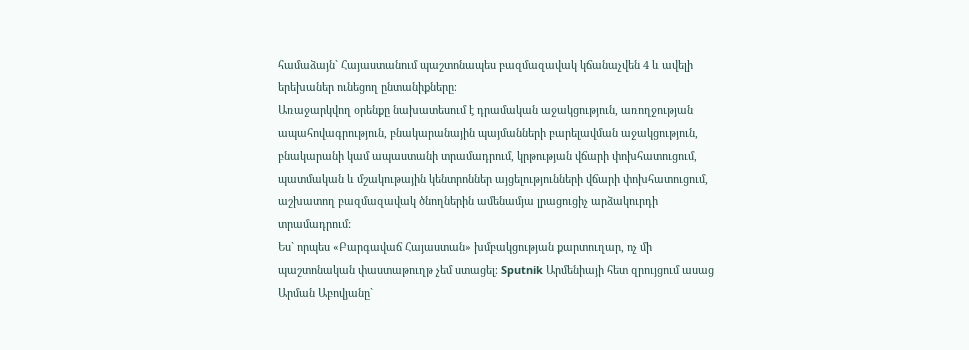համաձայն` Հայաստանում պաշտոնապես բազմազավակ կճանաչվեն 4 և ավելի երեխաներ ունեցող ընտանիքները։
Առաջարկվող օրենքը նախատեսում է դրամական աջակցություն, առողջության ապահովագրություն, բնակարանային պայմանների բարելավման աջակցություն, բնակարանի կամ ապաստանի տրամադրում, կրթության վճարի փոխհատուցում, պատմական և մշակութային կենտրոններ այցելությունների վճարի փոխհատուցում, աշխատող բազմազավակ ծնողներին ամենամյա լրացուցիչ արձակուրդի տրամադրում:
Ես` որպես «Բարգավաճ Հայաստան» խմբակցության քարտուղար, ոչ մի պաշտոնական փաստաթուղթ չեմ ստացել։ Sputnik Արմենիայի հետ զրույցում ասաց Արման Աբովյանը`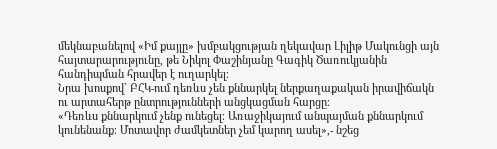մեկնաբանելով «Իմ քայլը» խմբակցության ղեկավար Լիլիթ Մակունցի այն հայտարարությունը, թե Նիկոլ Փաշինյանը Գագիկ Ծառուկյանին հանդիպման հրավեր է ուղարկել։
Նրա խոսքով` ԲՀԿ-ում դեռևս չեն քննարկել ներքաղաքական իրավիճակն ու արտահերթ ընտրությունների անցկացման հարցը։
«Դեռևս քննարկում չենք ունեցել։ Առաջիկայում անպայման քննարկում կունենանք։ Մոտավոր ժամկետներ չեմ կարող ասել»,- նշեց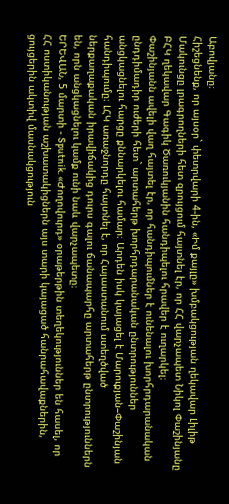Աբովյանը։
Հիշեցնենք, որ այսօր` փետրվարի 4-ին, «Իմ քայլը» խմբակցության ղեկավար Լիլիթ Մակունցը լրագրողների հետ զրույցում հայտնել էր, որ ՀՀ վարչապետ Նիկոլ Փաշինյանը ԲՀԿ ղեկավար Գագիկ Ծառուկյանին հանդիպելու հրավեր է ուղարկել։
Փաշինյանն ավելի վաղ հայտել էր, որ հանդիպումներ է ունենալու խորհրդարանական ընդդիմադիր ուժերի հետ` արտահերթ խորհրդարանական ընտրություններ անցկացնելու հարցը քննարկելու համար։ Արդեն իսկ կայացել է Մարուքյան–Փաշինյան հանդիպումը։ ԼՀԿ առաջնորդը հայտնել է, որ Հայաստանում ստեղծված ներքաղաքական իրավիճակից դուրս գալու ճանապարհը արտահերթ ընտրություններն են, որն անցկացնելու կամք ունի նաև վարչապետը։
ԵՐԵՎԱՆ, 5 մարտի - Sputnik. «Ժողովուրդ» օրաթերթին տեղեկություններ են հասել, որ ՀՀ ոստիկանության աշխատակիցներն այս տարի կայացած հանրահավաքներին, ցույցերին ակտիվ մասնակցություն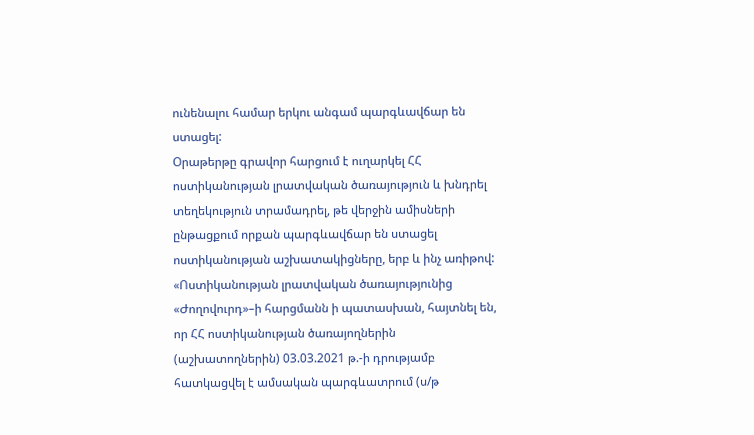ունենալու համար երկու անգամ պարգևավճար են ստացել:
Օրաթերթը գրավոր հարցում է ուղարկել ՀՀ ոստիկանության լրատվական ծառայություն և խնդրել տեղեկություն տրամադրել, թե վերջին ամիսների ընթացքում որքան պարգևավճար են ստացել ոստիկանության աշխատակիցները, երբ և ինչ առիթով:
«Ոստիկանության լրատվական ծառայությունից «Ժողովուրդ»–ի հարցմանն ի պատասխան, հայտնել են, որ ՀՀ ոստիկանության ծառայողներին (աշխատողներին) 03.03.2021 թ.-ի դրությամբ հատկացվել է ամսական պարգևատրում (ս/թ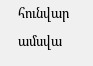հունվար ամսվա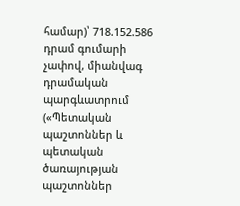համար)՝ 718.152.586 դրամ գումարի չափով, միանվագ դրամական պարգևատրում («Պետական պաշտոններ և պետական ծառայության պաշտոններ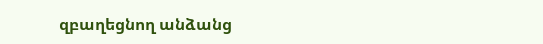զբաղեցնող անձանց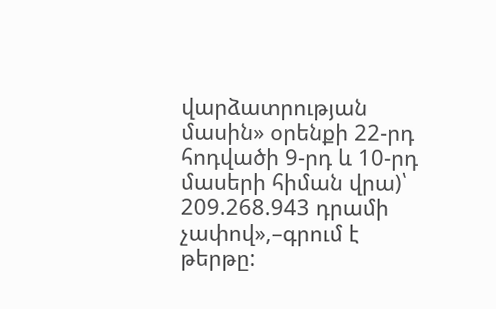վարձատրության մասին» օրենքի 22-րդ հոդվածի 9-րդ և 10-րդ մասերի հիման վրա)՝ 209.268.943 դրամի չափով»,–գրում է թերթը: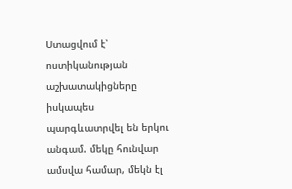Ստացվում է՝ ոստիկանության աշխատակիցները իսկապես պարգևատրվել են երկու անգամ. մեկը հունվար ամսվա համար, մեկն էլ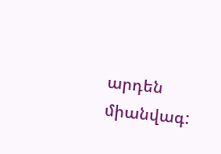արդեն միանվագ: